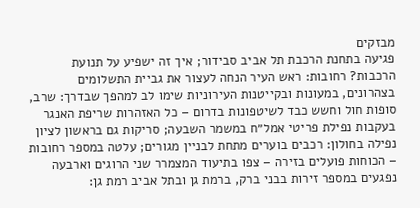מבזקים
פגיעה בתחנת הרכבת תל אביב סבידור; איך זה ישפיע על תנועת הרכבות? רחובות: ראש העיר הנחה לעצור את גביית התשלומים בצהרונים, במעונות ובקייטנות העירוניות שימו לב למהפך שבדרך: שרב, סופות חול וחשש כבד לשיטפונות בדרום – כל האזהרות שריפת האנגר בעקבות נפילת פריטי אמל״ח במשמר השבעה; סריקות גם בראשון לציון נפילה בחולון: רכבים בוערים מתחת לבניין מגורים; עלטה במספר רחובות – הכוחות פועלים בזירה – צפו בתיעוד המצמרר שני הרוגים וארבעה נפגעים במספר זירות בבני ברק, ברמת גן ובתל אביב רמת גן: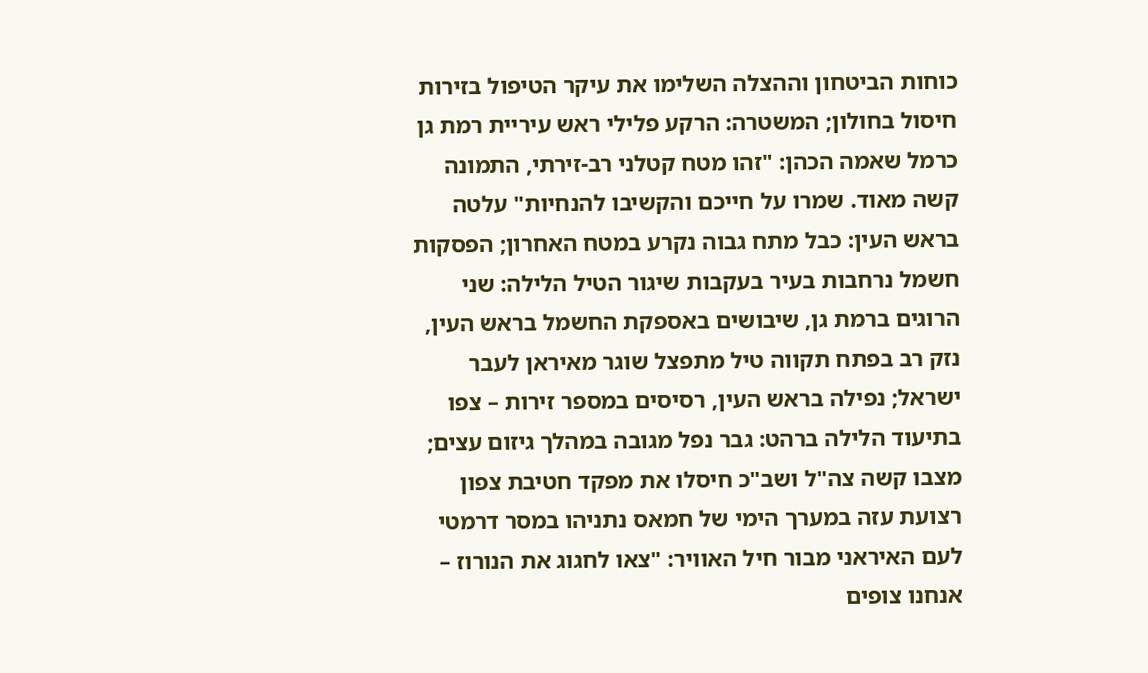כוחות הביטחון וההצלה השלימו את עיקר הטיפול בזירות חיסול בחולון; המשטרה: הרקע פלילי ראש עיריית רמת גן כרמל שאמה הכהן: "זהו מטח קטלני רב-זירתי, התמונה קשה מאוד. שמרו על חייכם והקשיבו להנחיות" עלטה בראש העין: כבל מתח גבוה נקרע במטח האחרון; הפסקות חשמל נרחבות בעיר בעקבות שיגור הטיל הלילה: שני הרוגים ברמת גן, שיבושים באספקת החשמל בראש העין, נזק רב בפתח תקווה טיל מתפצל שוגר מאיראן לעבר ישראל; נפילה בראש העין, רסיסים במספר זירות – צפו בתיעוד הלילה ברהט: גבר נפל מגובה במהלך גיזום עצים; מצבו קשה צה"ל ושב"כ חיסלו את מפקד חטיבת צפון רצועת עזה במערך הימי של חמאס נתניהו במסר דרמטי לעם האיראני מבור חיל האוויר: "צאו לחגוג את הנורוז – אנחנו צופים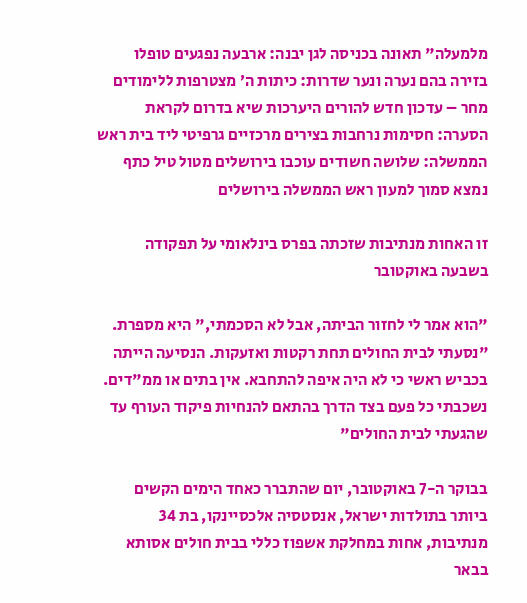מלמעלה" תאונה בכניסה לגן יבנה: ארבעה נפגעים טופלו בזירה בהם נערה ונער שדרות: כיתות ה׳ מצטרפות ללימודים מחר – עדכון חדש להורים היערכות שיא בדרום לקראת הסערה: חסימות נרחבות בצירים מרכזיים גרפיטי ליד בית ראש הממשלה: שלושה חשודים עוכבו בירושלים מטול טיל כתף נמצא סמוך למעון ראש הממשלה בירושלים

זו האחות מנתיבות שזכתה בפרס בינלאומי על תפקודה בשבעה באוקטובר

"הוא אמר לי לחזור הביתה, אבל לא הסכמתי," היא מספרת. "נסעתי לבית החולים תחת רקטות ואזעקות. הנסיעה הייתה בכביש ראשי כי לא היה איפה להתחבא. אין בתים או ממ"דים. נשכבתי כל פעם בצד הדרך בהתאם להנחיות פיקוד העורף עד שהגעתי לבית החולים"

בבוקר ה-7 באוקטובר, יום שהתברר כאחד הימים הקשים ביותר בתולדות ישראל, אנסטסיה אלכסיינקו, בת 34 מנתיבות, אחות במחלקת אשפוז כללי בבית חולים אסותא בבאר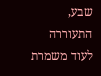שבע, התעוררה לעוד משמרת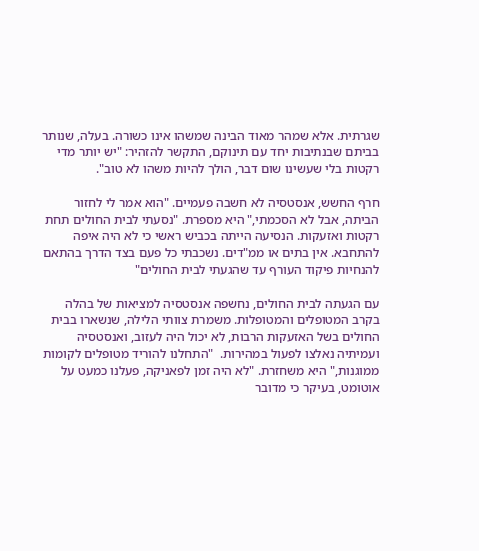שגרתית. אלא שמהר מאוד הבינה שמשהו אינו כשורה. בעלה, שנותר בביתם שבנתיבות יחד עם תינוקם, התקשר להזהיר: "יש יותר מדי רקטות בלי שעשינו שום דבר, הולך להיות משהו לא טוב".

חרף החשש, אנסטסיה לא חשבה פעמיים. "הוא אמר לי לחזור הביתה, אבל לא הסכמתי," היא מספרת. "נסעתי לבית החולים תחת רקטות ואזעקות. הנסיעה הייתה בכביש ראשי כי לא היה איפה להתחבא. אין בתים או ממ"דים. נשכבתי כל פעם בצד הדרך בהתאם להנחיות פיקוד העורף עד שהגעתי לבית החולים"

עם הגעתה לבית החולים, נחשפה אנסטסיה למציאות של בהלה בקרב המטופלים והמטופלות. משמרת צוותי הלילה, שנשארו בבית החולים בשל האזעקות הרבות, לא יכול היה לעזוב, ואנסטסיה ועמיתיה נאלצו לפעול במהירות.  "התחלנו להוריד מטופלים לקומות ממוגנות," היא משחזרת. "לא היה זמן לפאניקה, פעלנו כמעט על אוטומט, בעיקר כי מדובר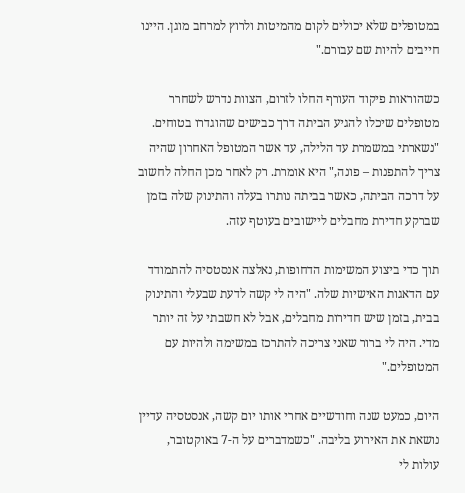במטופלים שלא יכולים לקום מהמיטות ולרוץ למרחב מוגן. היינו חייבים להיות שם עבורם."

כשהוראות פיקוד העורף החלו לזרום, הצוות נדרש לשחרר מטופלים שיכלו להגיע הביתה דרך כבישים שהוגדרו בטוחים. "נשארתי במשמרת עד הלילה, עד אשר המטופל האחרון שהיה צריך להתפנות – פונה," היא אומרת. רק לאחר מכן החלה לחשוב על דרכה הביתה, כאשר בביתה נותרו בעלה והתינוק שלה בזמן שברקע חדירת מחבלים ליישובים בעוטף עזה.

תוך כדי ביצוע המשימות הדחופות, נאלצה אנסטסיה להתמודד עם הדאגות האישיות שלה. "היה לי קשה לדעת שבעלי והתינוק בבית, בזמן שיש חדירות מחבלים, אבל לא חשבתי על זה יותר מדי. היה לי ברור שאני צריכה להתרכז במשימה ולהיות עם המטופלים."

היום, כמעט שנה וחודשיים אחרי אותו יום קשה, אנסטסיה עדיין נושאת את האירוע בליבה. "כשמדברים על ה-7 באוקטובר, עולות לי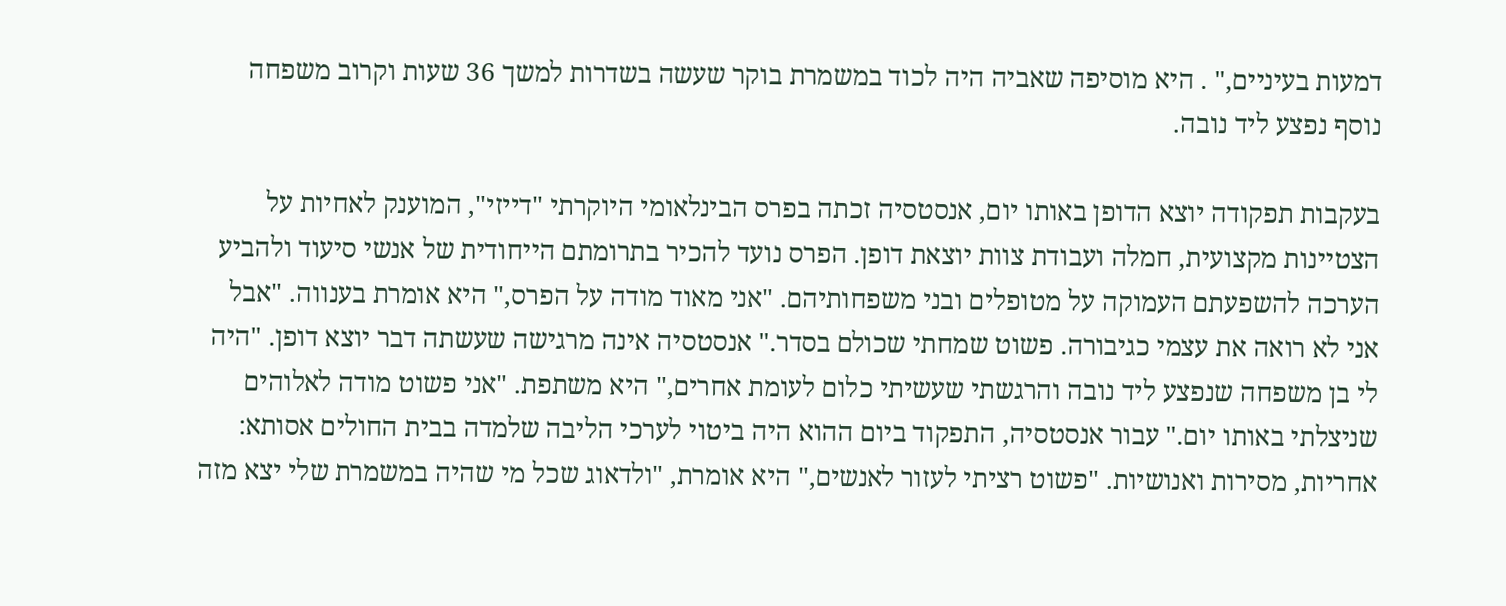דמעות בעיניים," . היא מוסיפה שאביה היה לכוד במשמרת בוקר שעשה בשדרות למשך 36 שעות וקרוב משפחה נוסף נפצע ליד נובה.

בעקבות תפקודה יוצא הדופן באותו יום, אנסטסיה זכתה בפרס הבינלאומי היוקרתי "דייזי", המוענק לאחיות על הצטיינות מקצועית, חמלה ועבודת צוות יוצאת דופן. הפרס נועד להכיר בתרומתם הייחודית של אנשי סיעוד ולהביע הערכה להשפעתם העמוקה על מטופלים ובני משפחותיהם. "אני מאוד מודה על הפרס," היא אומרת בענווה. "אבל אני לא רואה את עצמי כגיבורה. פשוט שמחתי שכולם בסדר." אנסטסיה אינה מרגישה שעשתה דבר יוצא דופן. "היה לי בן משפחה שנפצע ליד נובה והרגשתי שעשיתי כלום לעומת אחרים," היא משתפת. "אני פשוט מודה לאלוהים שניצלתי באותו יום." עבור אנסטסיה, התפקוד ביום ההוא היה ביטוי לערכי הליבה שלמדה בבית החולים אסותא: אחריות, מסירות ואנושיות. "פשוט רציתי לעזור לאנשים," היא אומרת, "ולדאוג שכל מי שהיה במשמרת שלי יצא מזה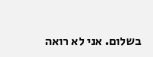בשלום. אני לא רואה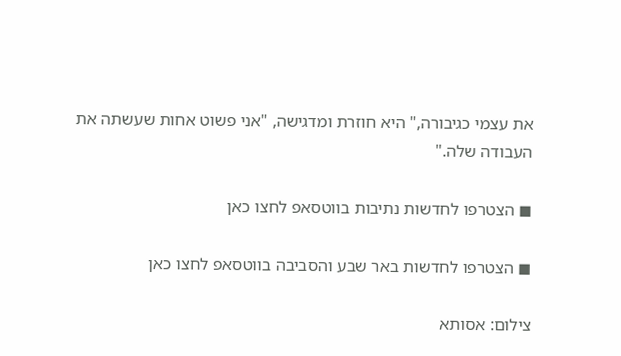את עצמי כגיבורה," היא חוזרת ומדגישה, "אני פשוט אחות שעשתה את העבודה שלה."

◼ הצטרפו לחדשות נתיבות בווטסאפ לחצו כאן

◼ הצטרפו לחדשות באר שבע והסביבה בווטסאפ לחצו כאן

צילום: אסותא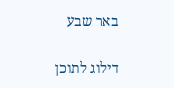באר שבע

דילוג לתוכן